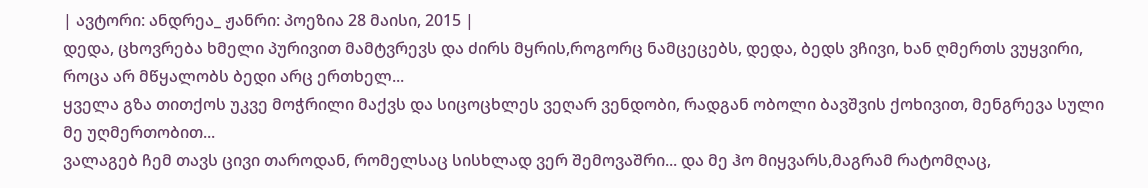| ავტორი: ანდრეა_ ჟანრი: პოეზია 28 მაისი, 2015 |
დედა, ცხოვრება ხმელი პურივით მამტვრევს და ძირს მყრის,როგორც ნამცეცებს, დედა, ბედს ვჩივი, ხან ღმერთს ვუყვირი, როცა არ მწყალობს ბედი არც ერთხელ...
ყველა გზა თითქოს უკვე მოჭრილი მაქვს და სიცოცხლეს ვეღარ ვენდობი, რადგან ობოლი ბავშვის ქოხივით, მენგრევა სული მე უღმერთობით...
ვალაგებ ჩემ თავს ცივი თაროდან, რომელსაც სისხლად ვერ შემოვაშრი... და მე ჰო მიყვარს,მაგრამ რატომღაც,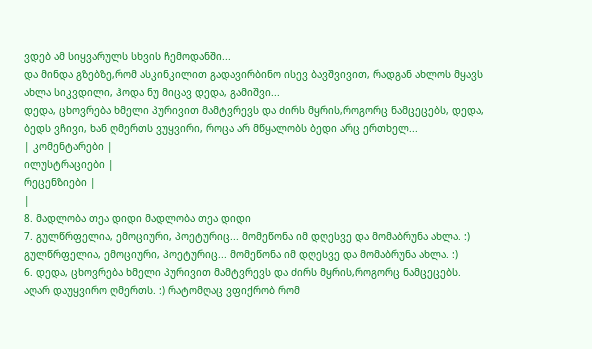ვდებ ამ სიყვარულს სხვის ჩემოდანში...
და მინდა გზებზე,რომ ასკინკილით გადავირბინო ისევ ბავშვივით, რადგან ახლოს მყავს ახლა სიკვდილი, ჰოდა ნუ მიცავ დედა, გამიშვი...
დედა, ცხოვრება ხმელი პურივით მამტვრევს და ძირს მყრის,როგორც ნამცეცებს, დედა, ბედს ვჩივი, ხან ღმერთს ვუყვირი, როცა არ მწყალობს ბედი არც ერთხელ...
| კომენტარები |
ილუსტრაციები |
რეცენზიები |
|
8. მადლობა თეა დიდი მადლობა თეა დიდი
7. გულწრფელია, ემოციური, პოეტურიც... მომეწონა იმ დღესვე და მომაბრუნა ახლა. :)
გულწრფელია, ემოციური, პოეტურიც... მომეწონა იმ დღესვე და მომაბრუნა ახლა. :)
6. დედა, ცხოვრება ხმელი პურივით მამტვრევს და ძირს მყრის,როგორც ნამცეცებს.
აღარ დაუყვირო ღმერთს. :) რატომღაც ვფიქრობ რომ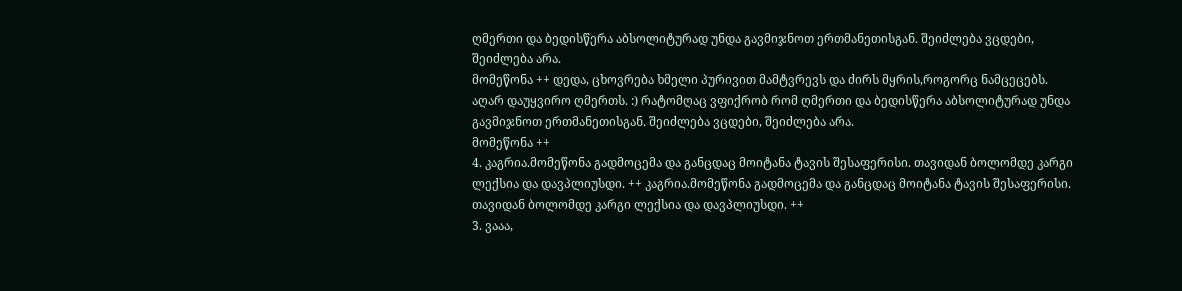ღმერთი და ბედისწერა აბსოლიტურად უნდა გავმიჯნოთ ერთმანეთისგან. შეიძლება ვცდები, შეიძლება არა.
მომეწონა ++ დედა, ცხოვრება ხმელი პურივით მამტვრევს და ძირს მყრის,როგორც ნამცეცებს.
აღარ დაუყვირო ღმერთს. :) რატომღაც ვფიქრობ რომ ღმერთი და ბედისწერა აბსოლიტურად უნდა გავმიჯნოთ ერთმანეთისგან. შეიძლება ვცდები, შეიძლება არა.
მომეწონა ++
4. კაგრია.მომეწონა გადმოცემა და განცდაც მოიტანა ტავის შესაფერისი. თავიდან ბოლომდე კარგი ლექსია და დავპლიუსდი. ++ კაგრია.მომეწონა გადმოცემა და განცდაც მოიტანა ტავის შესაფერისი. თავიდან ბოლომდე კარგი ლექსია და დავპლიუსდი. ++
3. ვააა,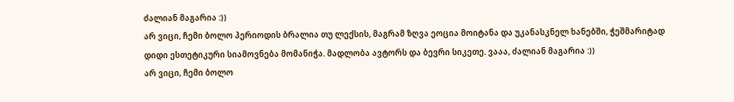ძალიან მაგარია :))
არ ვიცი, ჩემი ბოლო პერიოდის ბრალია თუ ლექსის, მაგრამ ზღვა ეოცია მოიტანა და უკანასკნელ ხანებში, ჭეშმარიტად დიდი ესთეტიკური სიამოვნება მომანიჭა. მადლობა ავტორს და ბევრი სიკეთე. ვააა, ძალიან მაგარია :))
არ ვიცი, ჩემი ბოლო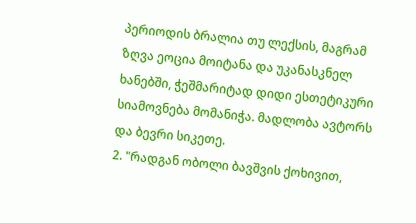პერიოდის ბრალია თუ ლექსის, მაგრამ ზღვა ეოცია მოიტანა და უკანასკნელ ხანებში, ჭეშმარიტად დიდი ესთეტიკური სიამოვნება მომანიჭა. მადლობა ავტორს და ბევრი სიკეთე.
2. "რადგან ობოლი ბავშვის ქოხივით,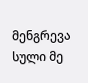მენგრევა სული მე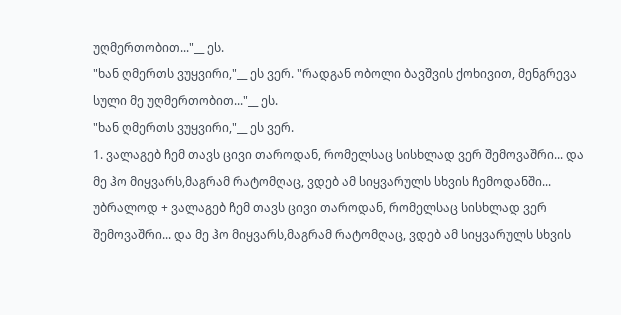უღმერთობით..."__ ეს.
"ხან ღმერთს ვუყვირი,"__ ეს ვერ. "რადგან ობოლი ბავშვის ქოხივით, მენგრევა სული მე უღმერთობით..."__ ეს.
"ხან ღმერთს ვუყვირი,"__ ეს ვერ.
1. ვალაგებ ჩემ თავს ცივი თაროდან, რომელსაც სისხლად ვერ შემოვაშრი... და მე ჰო მიყვარს,მაგრამ რატომღაც, ვდებ ამ სიყვარულს სხვის ჩემოდანში... უბრალოდ + ვალაგებ ჩემ თავს ცივი თაროდან, რომელსაც სისხლად ვერ შემოვაშრი... და მე ჰო მიყვარს,მაგრამ რატომღაც, ვდებ ამ სიყვარულს სხვის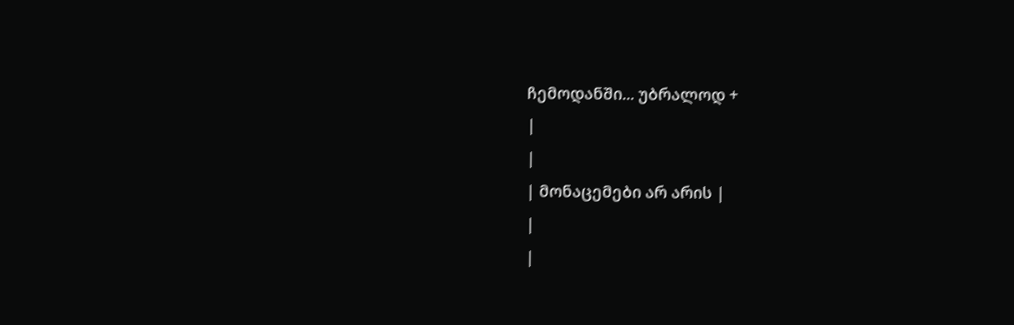ჩემოდანში... უბრალოდ +
|
|
| მონაცემები არ არის |
|
|